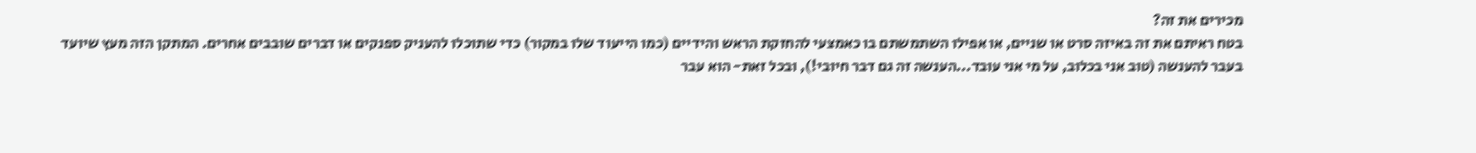מכירים את זה?
בטח ראיתם את זה באיזה סרט או שניים, או אפילו השתמשתם בו כאמצעי להחזקת הראש והידיים (כמו הייעוד שלו במקור) כדי שתוכלו להעניק ספנקים או דברים שובבים אחרים. המתקן הזה מעץ שיועד בעבר להענשה (טוב אני בכלוב, על מי אני עובד...הענשה זה גם דבר חיובי!), ובכל זאת- הוא עבר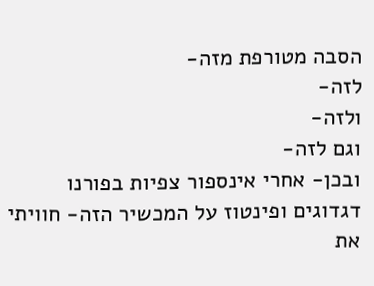הסבה מטורפת מזה-
לזה-
ולזה-
וגם לזה-
ובכן- אחרי אינספור צפיות בפורנו דגדוגים ופינטוז על המכשיר הזה- חוויתי את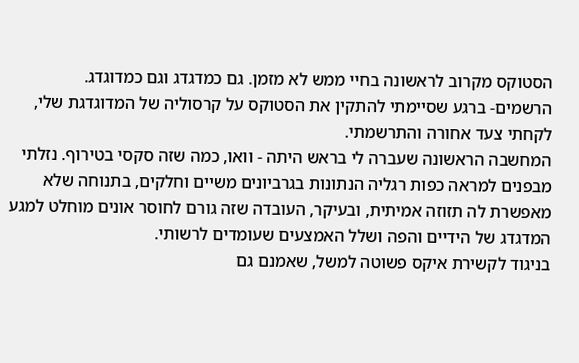הסטוקס מקרוב לראשונה בחיי ממש לא מזמן. גם כמדגדג וגם כמדוגדג.
הרשמים- ברגע שסיימתי להתקין את הסטוקס על קרסוליה של המדוגדגת שלי, לקחתי צעד אחורה והתרשמתי.
המחשבה הראשונה שעברה לי בראש היתה - וואו, כמה שזה סקסי בטירוף. נזלתי מבפנים למראה כפות רגליה הנתונות בגרביונים משיים וחלקים, בתנוחה שלא מאפשרת לה תזוזה אמיתית, ובעיקר, העובדה שזה גורם לחוסר אונים מוחלט למגע המדגדג של הידיים והפה ושלל האמצעים שעומדים לרשותי.
בניגוד לקשירת איקס פשוטה למשל, שאמנם גם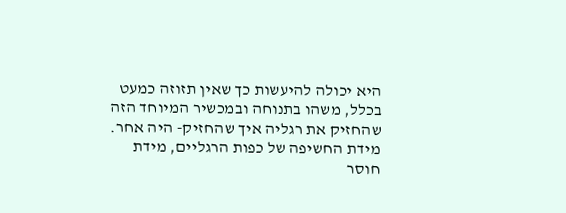היא יכולה להיעשות כך שאין תזוזה כמעט בכלל, משהו בתנוחה ובמכשיר המיוחד הזה שהחזיק את רגליה איך שהחזיק- היה אחר.
מידת החשיפה של כפות הרגליים, מידת חוסר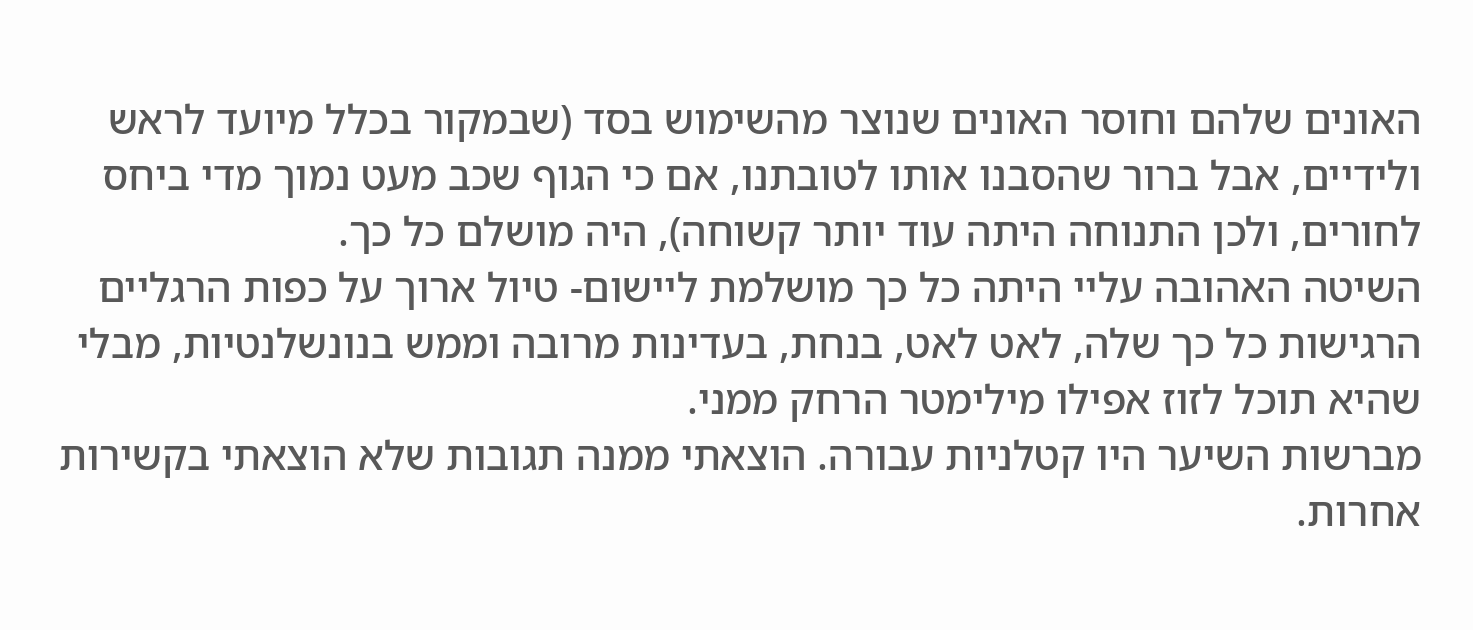האונים שלהם וחוסר האונים שנוצר מהשימוש בסד (שבמקור בכלל מיועד לראש ולידיים, אבל ברור שהסבנו אותו לטובתנו, אם כי הגוף שכב מעט נמוך מדי ביחס לחורים, ולכן התנוחה היתה עוד יותר קשוחה), היה מושלם כל כך.
השיטה האהובה עליי היתה כל כך מושלמת ליישום- טיול ארוך על כפות הרגליים הרגישות כל כך שלה, לאט לאט, בנחת, בעדינות מרובה וממש בנונשלנטיות, מבלי שהיא תוכל לזוז אפילו מילימטר הרחק ממני.
מברשות השיער היו קטלניות עבורה. הוצאתי ממנה תגובות שלא הוצאתי בקשירות אחרות.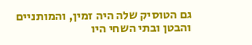גם הטוסיק שלה היה זמין, והמותניים והבטן ובתי השחי היו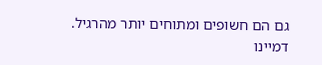גם הם חשופים ומתוחים יותר מהרגיל.
דמיינו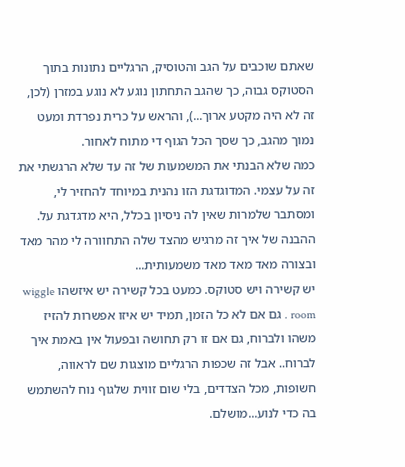שאתם שוכבים על הגב והטוסיק, הרגליים נתונות בתוך הסטוקס גבוה, כך שהגב התחתון נוגע לא נוגע במזרן (לכן, זה לא היה מקטע ארוך...), והראש על כרית נפרדת ומעט נמוך מהגב, כך שסך הכל הגוף די מתוח לאחור.
כמה שלא הבנתי את המשמעות של זה עד שלא הרגשתי את זה על עצמי. המדוגדגת הזו נהנית במיוחד להחזיר לי, ומסתבר שלמרות שאין לה ניסיון בכלל, היא מדגדגת על.
ההבנה של איך זה מרגיש מהצד שלה התחוורה לי מהר מאד ובצורה מאד מאד מאד משמעותית...
יש קשירה ויש סטוקס. כמעט בכל קשירה יש איזשהו wiggle room . גם אם לא כל הזמן, תמיד יש איזו אפשרות להזיז משהו ולברוח, גם אם זו רק תחושה ובפעול אין באמת איך לברוח.. אבל זה שכפות הרגליים מוצגות שם לראווה, חשופות, מכל הצדדים, בלי שום זווית שלגוף נוח להשתמש בה כדי לנוע...מושלם.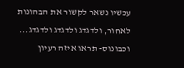עכשיו נשאר לקשור את הבהונות לאחור, ולדגדג ולדגדג ולדגדג...
וכבונוס- תראו איזה רעיון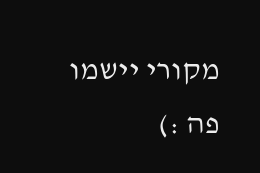מקורי יישמו פה :)